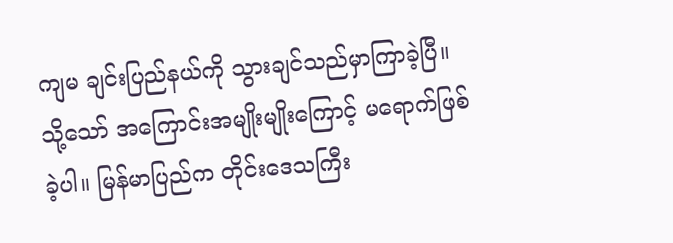ကျမ ချင်းပြည်နယ်ကို သွားချင်သည်မှာကြာခဲ့ပြီ။ သို့သော် အကြောင်းအမျိုးမျိုးကြောင့် မရောက်ဖြစ်ခဲ့ပါ။ မြန်မာပြည်က တိုင်းဒေသကြီး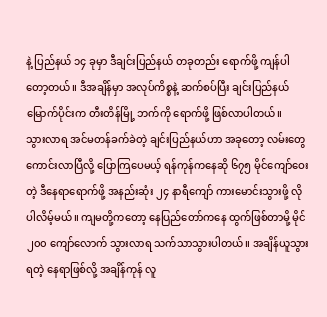နဲ့ ပြည်နယ် ၁၄ ခုမှာ ဒီချင်းပြည်နယ် တခုတည်း ရောက်ဖို့ ကျန်ပါတော့တယ်။ ဒီအချိန်မှာ အလုပ်ကိစ္စနဲ့ ဆက်စပ်ပြီး ချင်းပြည်နယ်မြောက်ပိုင်းက တီးတိန်မြို့ ဘက်ကို ရောက်ဖို့ ဖြစ်လာပါတယ်။
သွားလာရ အင်မတန်ခက်ခဲတဲ့ ချင်းပြည်နယ်ဟာ အခုတော့ လမ်းတွေ ကောင်းလာပြီလို့ ပြောကြပေမယ့် ရန်ကုန်ကနေဆို ၆၇၅ မိုင်ကျော်ဝေးတဲ့ ဒီနေရာရောက်ဖို့ အနည်းဆုံး ၂၄ နာရီကျော် ကားမောင်းသွားဖို့ လိုပါလိမ့်မယ်။ ကျမတို့ကတော့ နေပြည်တော်ကနေ ထွက်ဖြစ်တာမို့ မိုင် ၂၀၀ ကျော်လောက် သွားလာရ သက်သာသွားပါတယ်။ အချိန်ယူသွားရတဲ့ နေရာဖြစ်လို့ အချိန်ကုန် လူ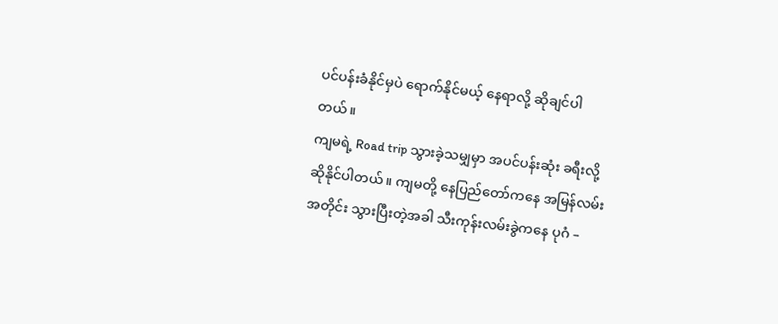ပင်ပန်းခံနိုင်မှပဲ ရောက်နိုင်မယ့် နေရာလို့ ဆိုချင်ပါတယ်။
ကျမရဲ့ Road trip သွားခဲ့သမျှမှာ အပင်ပန်းဆုံး ခရီးလို့ဆိုနိုင်ပါတယ်။ ကျမတို့ နေပြည်တော်ကနေ အမြန်လမ်းအတိုင်း သွားပြီးတဲ့အခါ သီးကုန်းလမ်းခွဲကနေ ပုဂံ –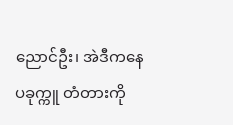ညောင်ဦး၊ အဲဒီကနေ ပခုက္ကူ တံတားကို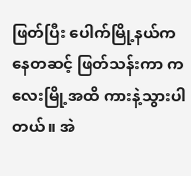ဖြတ်ပြီး ပေါက်မြို့နယ်ကနေတဆင့် ဖြတ်သန်းကာ ကလေးမြို့အထိ ကားနဲ့သွားပါတယ်။ အဲ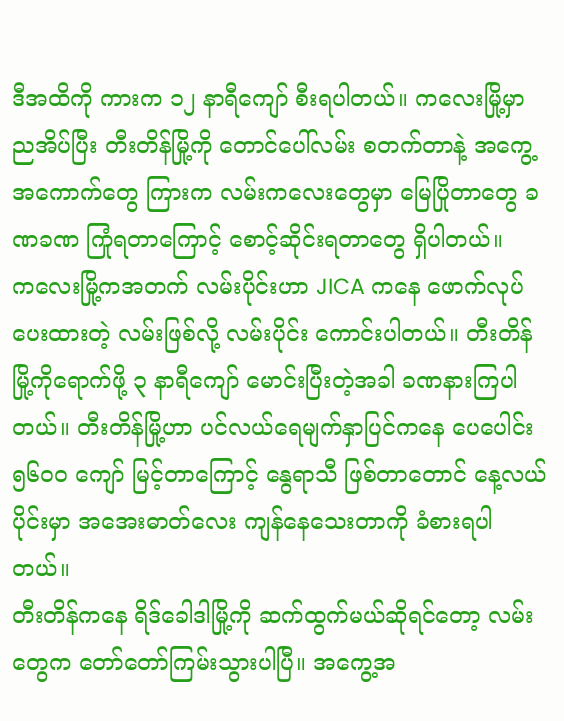ဒီအထိကို ကားက ၁၂ နာရီကျော် စီးရပါတယ်။ ကလေးမြို့မှာ ညအိပ်ပြီး တီးတိန်မြို့ကို တောင်ပေါ်လမ်း စတက်တာနဲ့ အကွေ့အကောက်တွေ ကြားက လမ်းကလေးတွေမှာ မြေပြိုတာတွေ ခဏခဏ ကြုံရတာကြောင့် စောင့်ဆိုင်းရတာတွေ ရှိပါတယ်။
ကလေးမြို့ကအတက် လမ်းပိုင်းဟာ JICA ကနေ ဖောက်လုပ်ပေးထားတဲ့ လမ်းဖြစ်လို့ လမ်းပိုင်း ကောင်းပါတယ်။ တီးတိန်မြို့ကိုရောက်ဖို့ ၃ နာရီကျော် မောင်းပြီးတဲ့အခါ ခဏနားကြပါတယ်။ တီးတိန်မြို့ဟာ ပင်လယ်ရေမျက်နှာပြင်ကနေ ပေပေါင်း ၅၆၀၀ ကျော် မြင့်တာကြောင့် နွေရာသီ ဖြစ်တာတောင် နေ့လယ်ပိုင်းမှာ အအေးဓာတ်လေး ကျန်နေသေးတာကို ခံစားရပါတယ်။
တီးတိန်ကနေ ရိဒ်ခေါဒါမြို့ကို ဆက်ထွက်မယ်ဆိုရင်တော့ လမ်းတွေက တော်တော်ကြမ်းသွားပါပြီ။ အကွေ့အ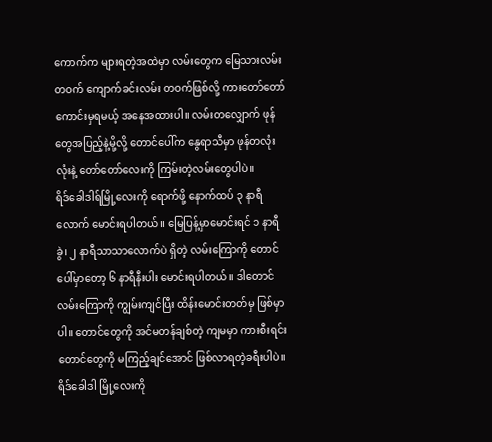ကောက်က များရတဲ့အထဲမှာ လမ်းတွေက မြေသားလမ်းတဝက် ကျောက်ခင်းလမ်း တဝက်ဖြစ်လို့ ကားတော်တော် ကောင်းမှရမယ့် အနေအထားပါ။ လမ်းတလျှောက် ဖုန်တွေအပြည့်နဲ့မို့လို့ တောင်ပေါ်က နွေရာသီမှာ ဖုန်တလုံးလုံးနဲ့ တော်တော်လေးကို ကြမ်းတဲ့လမ်းတွေပါပဲ။
ရိဒ်ခေါဒါရ်မြို့လေးကို ရောက်ဖို့ နောက်ထပ် ၃ နာရီလောက် မောင်းရပါတယ်။ မြေပြန့်မှာမောင်းရင် ၁ နာရီခွဲ၊ ၂ နာရီသာသာလောက်ပဲ ရှိတဲ့ လမ်းကြောကို တောင်ပေါ်မှာတော့ ၆ နာရီနီးပါး မောင်းရပါတယ်။ ဒါတောင် လမ်းကြောကို ကျွမ်းကျင်ပြီး ထိန်းမောင်းတတ်မှ ဖြစ်မှာပါ။ တောင်တွေကို အင်မတန်ချစ်တဲ့ ကျမမှာ ကားစီးရင်း တောင်တွေကို မကြည့်ချင်အောင် ဖြစ်လာရတဲ့ခရီးပါပဲ။
ရိဒ်ခေါဒါ မြို့လေးကို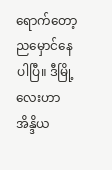ရောက်တော့ ညမှောင်နေပါပြီ။ ဒီမြို့လေးဟာ အိန္ဒိယ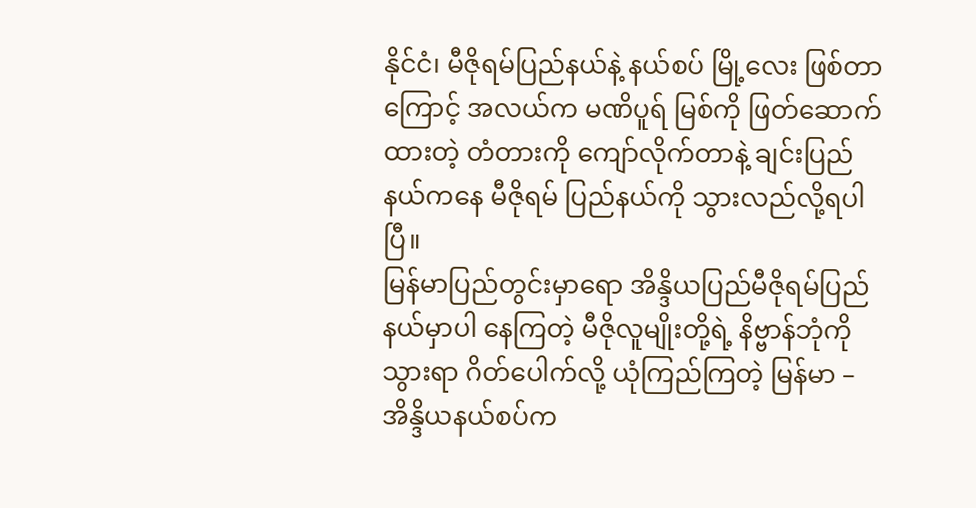နိုင်ငံ၊ မီဇိုရမ်ပြည်နယ်နဲ့ နယ်စပ် မြို့လေး ဖြစ်တာကြောင့် အလယ်က မဏိပူရ် မြစ်ကို ဖြတ်ဆောက်ထားတဲ့ တံတားကို ကျော်လိုက်တာနဲ့ ချင်းပြည်နယ်ကနေ မီဇိုရမ် ပြည်နယ်ကို သွားလည်လို့ရပါပြီ။
မြန်မာပြည်တွင်းမှာရော အိန္ဒိယပြည်မီဇိုရမ်ပြည်နယ်မှာပါ နေကြတဲ့ မီဇိုလူမျိုးတို့ရဲ့ နိဗ္ဗာန်ဘုံကို သွားရာ ဂိတ်ပေါက်လို့ ယုံကြည်ကြတဲ့ မြန်မာ – အိန္ဒိယနယ်စပ်က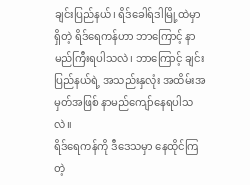ချင်းပြည်နယ်၊ ရိဒ်ခေါရ်ဒါမြို့ထဲမှာ ရှိတဲ့ ရိဒ်ရေကန်ဟာ ဘာကြောင့် နာမည်ကြီးရပါသလဲ၊ ဘာကြောင့် ချင်းပြည်နယ်ရဲ့ အသည်းနှလုံး အထိမ်းအမှတ်အဖြစ် နာမည်ကျော်နေရပါသလဲ။
ရိဒ်ရေကန်ကို ဒီဒေသမှာ နေထိုင်ကြတဲ့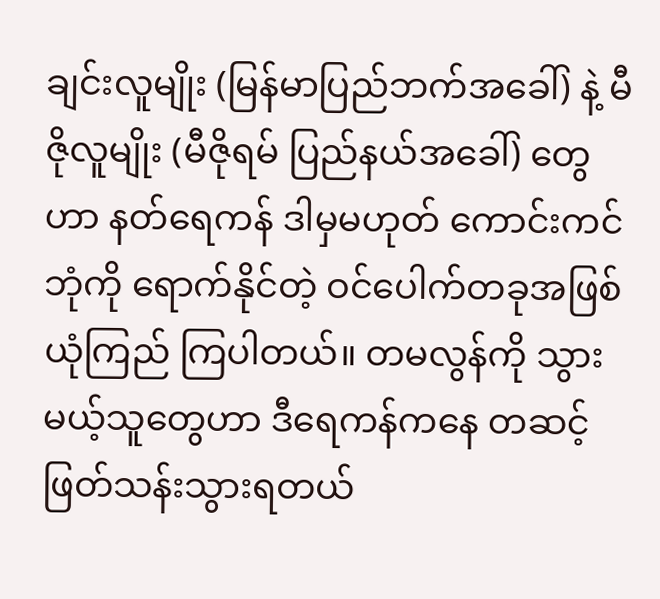ချင်းလူမျိုး (မြန်မာပြည်ဘက်အခေါ်) နဲ့ မီဇိုလူမျိုး (မီဇိုရမ် ပြည်နယ်အခေါ်) တွေဟာ နတ်ရေကန် ဒါမှမဟုတ် ကောင်းကင်ဘုံကို ရောက်နိုင်တဲ့ ဝင်ပေါက်တခုအဖြစ် ယုံကြည် ကြပါတယ်။ တမလွန်ကို သွားမယ့်သူတွေဟာ ဒီရေကန်ကနေ တဆင့် ဖြတ်သန်းသွားရတယ်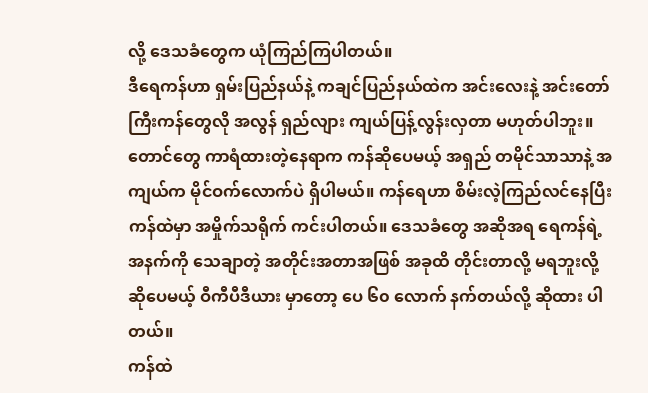လို့ ဒေသခံတွေက ယုံကြည်ကြပါတယ်။
ဒီရေကန်ဟာ ရှမ်းပြည်နယ်နဲ့ ကချင်ပြည်နယ်ထဲက အင်းလေးနဲ့ အင်းတော်ကြီးကန်တွေလို အလွန် ရှည်လျား ကျယ်ပြန့်လွန်းလှတာ မဟုတ်ပါဘူး။ တောင်တွေ ကာရံထားတဲ့နေရာက ကန်ဆိုပေမယ့် အရှည် တမိုင်သာသာနဲ့ အကျယ်က မိုင်ဝက်လောက်ပဲ ရှိပါမယ်။ ကန်ရေဟာ စိမ်းလဲ့ကြည်လင်နေပြီး ကန်ထဲမှာ အမှိုက်သရိုက် ကင်းပါတယ်။ ဒေသခံတွေ အဆိုအရ ရေကန်ရဲ့ အနက်ကို သေချာတဲ့ အတိုင်းအတာအဖြစ် အခုထိ တိုင်းတာလို့ မရဘူးလို့ဆိုပေမယ့် ဝီကီပီဒီယား မှာတော့ ပေ ၆၀ လောက် နက်တယ်လို့ ဆိုထား ပါတယ်။
ကန်ထဲ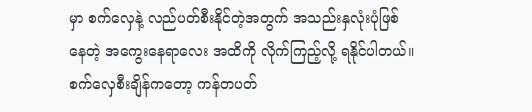မှာ စက်လှေနဲ့ လည်ပတ်စီးနိုင်တဲ့အတွက် အသည်းနှလုံးပုံဖြစ်နေတဲ့ အကွေးနေရာလေး အထိကို လိုက်ကြည့်လို့ ရနိုင်ပါတယ်။ စက်လှေစီးချိန်ကတော့ ကန်တပတ်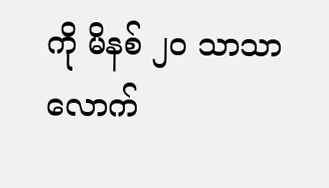ကို မိနစ် ၂၀ သာသာလောက်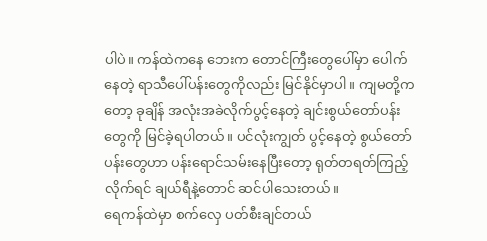ပါပဲ။ ကန်ထဲကနေ ဘေးက တောင်ကြီးတွေပေါ်မှာ ပေါက်နေတဲ့ ရာသီပေါ်ပန်းတွေကိုလည်း မြင်နိုင်မှာပါ။ ကျမတို့ကတော့ ခုချိန် အလုံးအခဲလိုက်ပွင့်နေတဲ့ ချင်းစွယ်တော်ပန်းတွေကို မြင်ခဲ့ရပါတယ်။ ပင်လုံးကျွတ် ပွင့်နေတဲ့ စွယ်တော်ပန်းတွေဟာ ပန်းရောင်သမ်းနေပြီးတော့ ရုတ်တရတ်ကြည့်လိုက်ရင် ချယ်ရီနဲ့တောင် ဆင်ပါသေးတယ်။
ရေကန်ထဲမှာ စက်လှေ ပတ်စီးချင်တယ်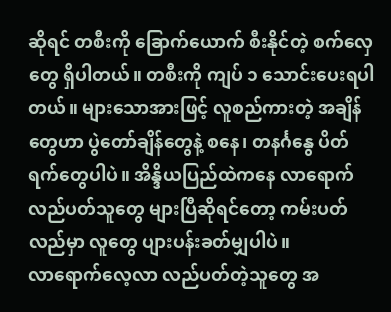ဆိုရင် တစီးကို ခြောက်ယောက် စီးနိုင်တဲ့ စက်လှေတွေ ရှိပါတယ်။ တစီးကို ကျပ် ၁ သောင်းပေးရပါတယ်။ များသောအားဖြင့် လူစည်ကားတဲ့ အချိန်တွေဟာ ပွဲတော်ချိန်တွေနဲ့ စနေ၊ တနင်္ဂနွေ ပိတ်ရက်တွေပါပဲ။ အိန္ဒိယပြည်ထဲကနေ လာရောက် လည်ပတ်သူတွေ များပြီဆိုရင်တော့ ကမ်းပတ်လည်မှာ လူတွေ ပျားပန်းခတ်မျှပါပဲ။
လာရောက်လေ့လာ လည်ပတ်တဲ့သူတွေ အ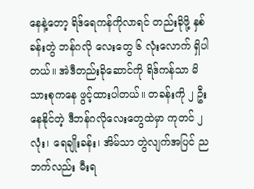နေနဲ့တော့ ရိဒ်ရေကန်ကိုလာရင် တည်းခိုဖို့ နှစ်ခန်းတွဲ ဘန်ဂလို လေးတွေ ၆ လုံးလောက် ရှိပါတယ်။ အဲဒီတည်းခိုဆောင်ကို ရိဒ်ကန်သာ မိသားစုကနေ ဖွင့်ထားပါတယ်။ တခန်းကို ၂ ဦးနေနိုင်တဲ့ ဒီဘန်ဂလိုလေးတွေထဲမှာ ကုတင် ၂ လုံး၊ ရေချိုးခန်း၊ အိမ်သာ တွဲလျက်အပြင် ညဘက်လည်း မီးရ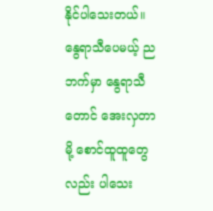နိုင်ပါသေးတယ်။ နွေရာသီပေမယ့် ညဘက်မှာ နွေရာသီတောင် အေးလှတာမို့ စောင်ထူထူတွေလည်း ပါသေး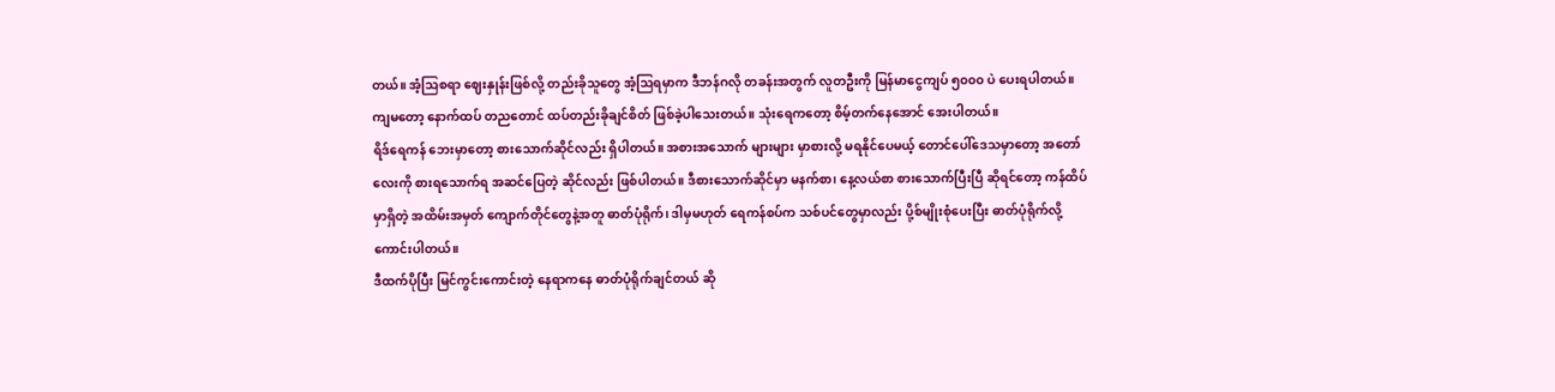တယ်။ အံ့သြစရာ ဈေးနှုန်းဖြစ်လို့ တည်းခိုသူတွေ အံ့သြရမှာက ဒီဘန်ဂလို တခန်းအတွက် လူတဦးကို မြန်မာငွေကျပ် ၅၀၀၀ ပဲ ပေးရပါတယ်။ ကျမတော့ နောက်ထပ် တညတောင် ထပ်တည်းခိုချင်စိတ် ဖြစ်ခဲ့ပါသေးတယ်။ သုံးရေကတော့ စိမ့်တက်နေအောင် အေးပါတယ်။
ရိဒ်ရေကန် ဘေးမှာတော့ စားသောက်ဆိုင်လည်း ရှိပါတယ်။ အစားအသောက် များများ မှာစားလို့ မရနိုင်ပေမယ့် တောင်ပေါ်ဒေသမှာတော့ အတော်လေးကို စားရသောက်ရ အဆင်ပြေတဲ့ ဆိုင်လည်း ဖြစ်ပါတယ်။ ဒီစားသောက်ဆိုင်မှာ မနက်စာ၊ နေ့လယ်စာ စားသောက်ပြီးပြီ ဆိုရင်တော့ ကန်ထိပ်မှာရှိတဲ့ အထိမ်းအမှတ် ကျောက်တိုင်တွေနဲ့အတူ ဓာတ်ပုံရိုက်၊ ဒါမှမဟုတ် ရေကန်စပ်က သစ်ပင်တွေမှာလည်း ပို့စ်မျိုးစုံပေးပြီး ဓာတ်ပုံရိုက်လို့ ကောင်းပါတယ်။
ဒီထက်ပိုပြီး မြင်ကွင်းကောင်းတဲ့ နေရာကနေ ဓာတ်ပုံရိုက်ချင်တယ် ဆို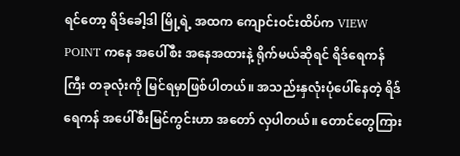ရင်တော့ ရိဒ်ခေါ့ဒါ မြို့ရဲ့ အထက ကျောင်းဝင်းထိပ်က VIEW POINT ကနေ အပေါ်စီး အနေအထားနဲ့ ရိုက်မယ်ဆိုရင် ရိဒ်ရေကန်ကြီး တခုလုံးကို မြင်ရမှာဖြစ်ပါတယ်။ အသည်းနှလုံးပုံပေါ်နေတဲ့ ရိဒ်ရေကန် အပေါ်စီးမြင်ကွင်းဟာ အတော် လှပါတယ်။ တောင်တွေကြား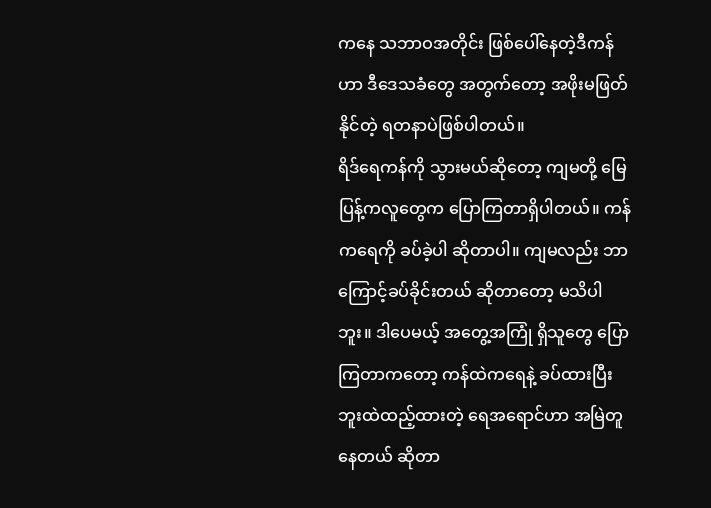ကနေ သဘာဝအတိုင်း ဖြစ်ပေါ်နေတဲ့ဒီကန်ဟာ ဒီဒေသခံတွေ အတွက်တော့ အဖိုးမဖြတ်နိုင်တဲ့ ရတနာပဲဖြစ်ပါတယ်။
ရိဒ်ရေကန်ကို သွားမယ်ဆိုတော့ ကျမတို့ မြေပြန့်ကလူတွေက ပြောကြတာရှိပါတယ်။ ကန်ကရေကို ခပ်ခဲ့ပါ ဆိုတာပါ။ ကျမလည်း ဘာကြောင့်ခပ်ခိုင်းတယ် ဆိုတာတော့ မသိပါဘူး။ ဒါပေမယ့် အတွေ့အကြုံ ရှိသူတွေ ပြောကြတာကတော့ ကန်ထဲကရေနဲ့ ခပ်ထားပြီး ဘူးထဲထည့်ထားတဲ့ ရေအရောင်ဟာ အမြဲတူနေတယ် ဆိုတာ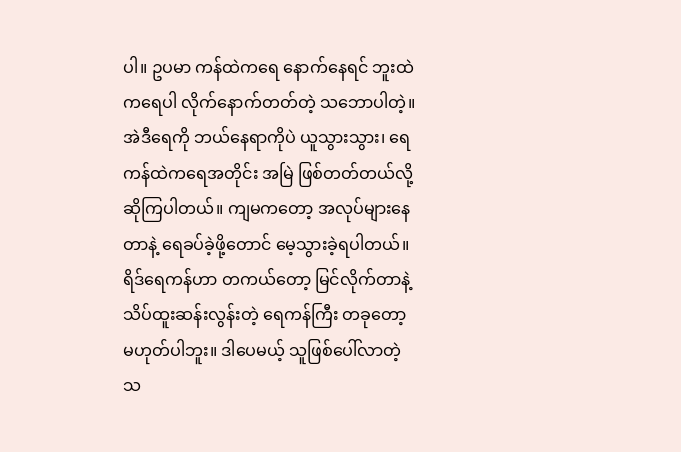ပါ။ ဥပမာ ကန်ထဲကရေ နောက်နေရင် ဘူးထဲကရေပါ လိုက်နောက်တတ်တဲ့ သဘောပါတဲ့။ အဲဒီရေကို ဘယ်နေရာကိုပဲ ယူသွားသွား၊ ရေကန်ထဲကရေအတိုင်း အမြဲ ဖြစ်တတ်တယ်လို့ ဆိုကြပါတယ်။ ကျမကတော့ အလုပ်များနေတာနဲ့ ရေခပ်ခဲ့ဖို့တောင် မေ့သွားခဲ့ရပါတယ်။
ရိဒ်ရေကန်ဟာ တကယ်တော့ မြင်လိုက်တာနဲ့ သိပ်ထူးဆန်းလွန်းတဲ့ ရေကန်ကြီး တခုတော့ မဟုတ်ပါဘူး။ ဒါပေမယ့် သူဖြစ်ပေါ်လာတဲ့ သ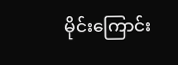မိုင်းကြောင်း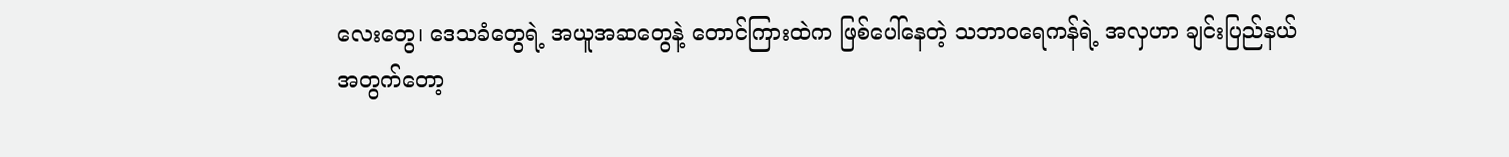လေးတွေ၊ ဒေသခံတွေရဲ့ အယူအဆတွေနဲ့ တောင်ကြားထဲက ဖြစ်ပေါ်နေတဲ့ သဘာဝရေကန်ရဲ့ အလှဟာ ချင်းပြည်နယ်အတွက်တော့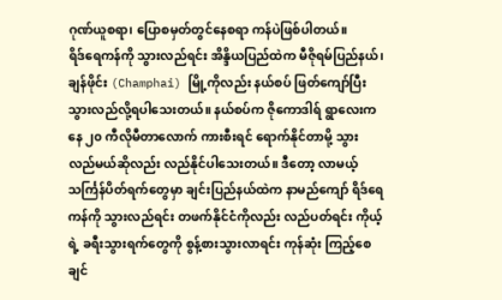ဂုဏ်ယူစရာ၊ ပြောစမှတ်တွင်နေစရာ ကန်ပဲဖြစ်ပါတယ်။
ရိဒ်ရေကန်ကို သွားလည်ရင်း အိန္ဒိယပြည်ထဲက မီဇိုရမ်ပြည်နယ်၊ ချန်ဖိုင်း (Champhai) မြို့ကိုလည်း နယ်စပ် ဖြတ်ကျော်ပြီး သွားလည်လို့ရပါသေးတယ်။ နယ်စပ်က ဇိုကောဒါရ် ရွာလေးကနေ ၂၀ ကီလိုမီတာလောက် ကားစီးရင် ရောက်နိုင်တာမို့ သွားလည်မယ်ဆိုလည်း လည်နိုင်ပါသေးတယ်။ ဒီတော့ လာမယ့် သင်္ကြန်ပိတ်ရက်တွေမှာ ချင်းပြည်နယ်ထဲက နာမည်ကျော် ရိဒ်ရေကန်ကို သွားလည်ရင်း တဖက်နိုင်ငံကိုလည်း လည်ပတ်ရင်း ကိုယ့်ရဲ့ ခရီးသွားရက်တွေကို စွန့်စားသွားလာရင်း ကုန်ဆုံး ကြည့်စေချင်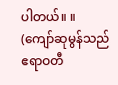ပါတယ်။ ။
(ကျော်ဆုမွန်သည် ဧရာဝတီ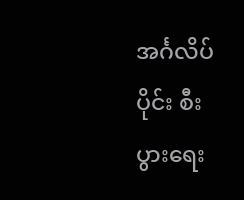အင်္ဂလိပ်ပိုင်း စီးပွားရေး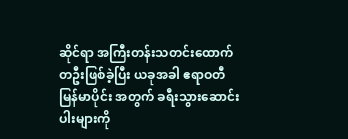ဆိုင်ရာ အကြီးတန်းသတင်းထောက်တဦးဖြစ်ခဲ့ပြီး ယခုအခါ ဧရာဝတီ မြန်မာပိုင်း အတွက် ခရီးသွားဆောင်းပါးများကို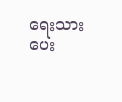ရေးသားပေး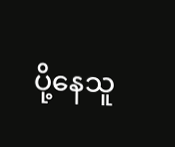ပို့နေသူ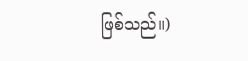ဖြစ်သည်။)